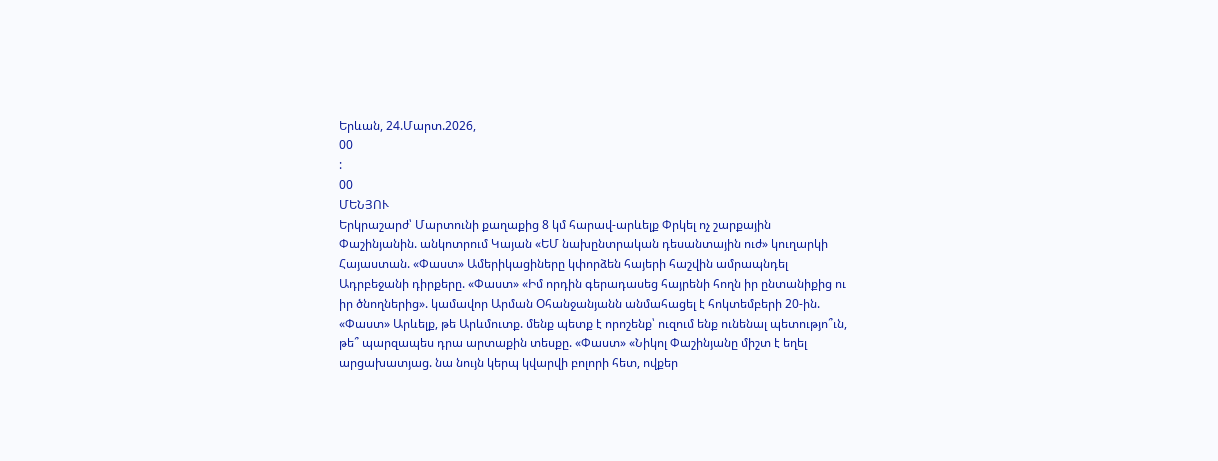Երևան, 24.Մարտ.2026,
00
:
00
ՄԵՆՅՈՒ
Երկրաշարժ՝ Մարտունի քաղաքից 8 կմ հարավ-արևելք Փրկել ոչ շարքային Փաշինյանին. անկոտրում Կայան «ԵՄ նախընտրական դեսանտային ուժ» կուղարկի Հայաստան. «Փաստ» Ամերիկացիները կփորձեն հայերի հաշվին ամրապնդել Ադրբեջանի դիրքերը. «Փաստ» «Իմ որդին գերադասեց հայրենի հողն իր ընտանիքից ու իր ծնողներից». կամավոր Արման Օհանջանյանն անմահացել է հոկտեմբերի 20-ին. «Փաստ» Արևելք, թե Արևմուտք. մենք պետք է որոշենք՝ ուզում ենք ունենալ պետությո՞ւն, թե՞ պարզապես դրա արտաքին տեսքը. «Փաստ» «Նիկոլ Փաշինյանը միշտ է եղել արցախատյաց. նա նույն կերպ կվարվի բոլորի հետ, ովքեր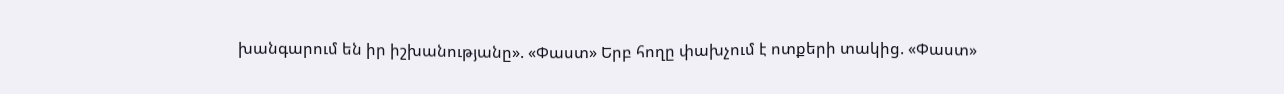խանգարում են իր իշխանությանը». «Փաստ» Երբ հողը փախչում է ոտքերի տակից. «Փաստ»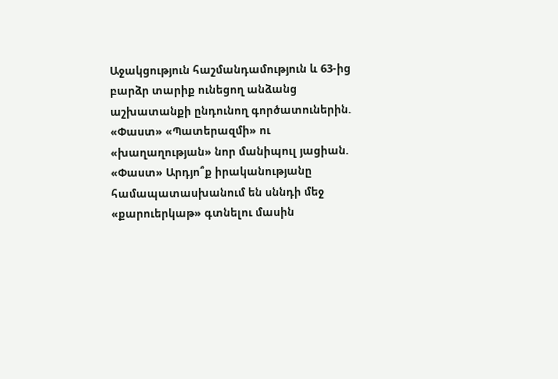Աջակցություն հաշմանդամություն և 63-ից բարձր տարիք ունեցող անձանց աշխատանքի ընդունող գործատուներին. «Փաստ» «Պատերազմի» ու «խաղաղության» նոր մանիպուլ յացիան. «Փաստ» Արդյո՞ք իրականությանը համապատասխանում են սննդի մեջ «քարուերկաթ» գտնելու մասին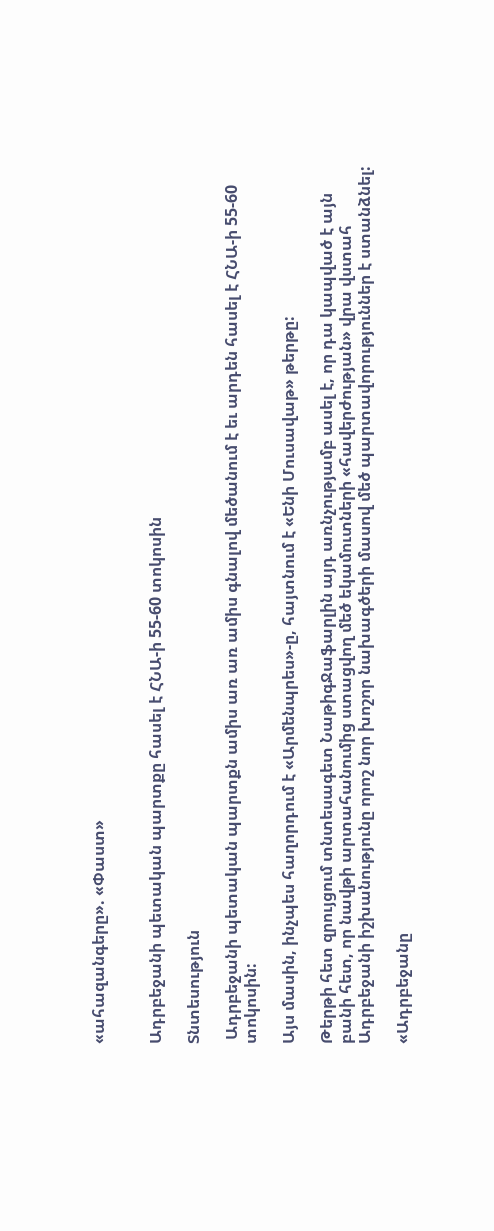«ահազանգերը». «Փաստ»


Ադրբեջանի պետական պարտքը հասել է ՀՆԱ-ի 55-60 տոկոսին

Տնտեսություն

 Ադրբեջանի պետական պարտքն ամիս առ առ ամիս գնալով մեծանում է եւ արդեն հասել է ՀՆԱ-ի 55-60 տոկոսին:

Այս մասին, ինչպես հաղորդում է «Արմենպրես»-ը, հայտնում է «Ենի Մուսավաթ» թերթը:

Թերթի հետ զրույցում տնտեսագետ ՆաթիգՋաֆարլին այդ առնչությամբ ասել է, որ դա կապված է այն բանի հետ, որ նավթի արտահանումից ստացվող մեծ եկամուտների «հավերժության» վրա վստահ Ադրբեջանի իշխանությունը որոշ նոր խոշոր նախագծերի մասով մեծ պարտավորություններ է ստանձնել:

«Ադրբեջանը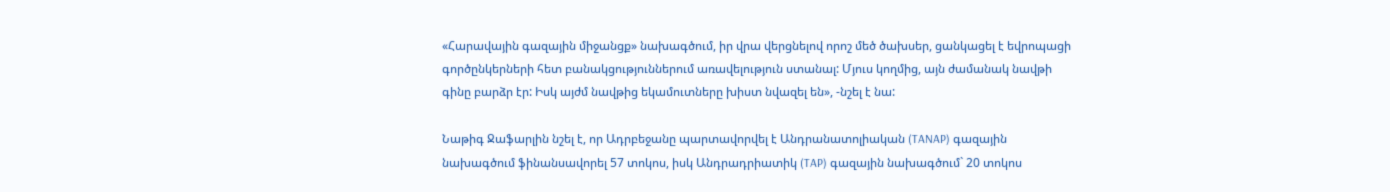«Հարավային գազային միջանցք» նախագծում, իր վրա վերցնելով որոշ մեծ ծախսեր, ցանկացել է եվրոպացի գործընկերների հետ բանակցություններում առավելություն ստանալ: Մյուս կողմից, այն ժամանակ նավթի գինը բարձր էր: Իսկ այժմ նավթից եկամուտները խիստ նվազել են», -նշել է նա:

Նաթիգ Ջաֆարլին նշել է, որ Ադրբեջանը պարտավորվել է Անդրանատոլիական (TANAP) գազային նախագծում ֆինանսավորել 57 տոկոս, իսկ Անդրադրիատիկ (TAP) գազային նախագծում` 20 տոկոս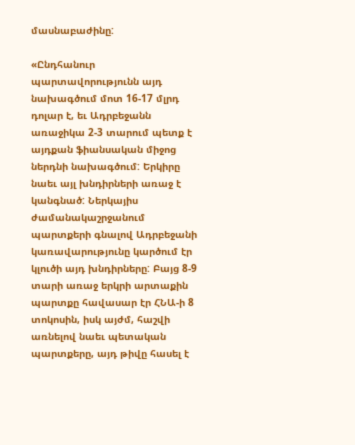մասնաբաժինը:

«Ընդհանուր պարտավորությունն այդ նախագծում մոտ 16-17 մլրդ դոլար է, եւ Ադրբեջանն առաջիկա 2-3 տարում պետք է այդքան ֆիանսական միջոց ներդնի նախագծում: Երկիրը նաեւ այլ խնդիրների առաջ է կանգնած: Ներկայիս ժամանակաշրջանում պարտքերի գնալով Ադրբեջանի կառավարությունը կարծում էր կլուծի այդ խնդիրները: Բայց 8-9 տարի առաջ երկրի արտաքին պարտքը հավասար էր ՀՆԱ-ի 8 տոկոսին, իսկ այժմ, հաշվի առնելով նաեւ պետական պարտքերը, այդ թիվը հասել է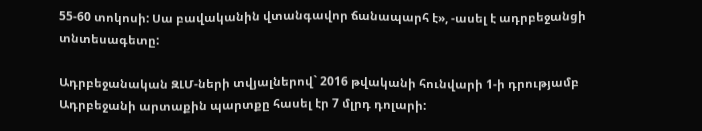55-60 տոկոսի: Սա բավականին վտանգավոր ճանապարհ է», -ասել է ադրբեջանցի տնտեսագետը:

Ադրբեջանական ԶԼՄ-ների տվյալներով` 2016 թվականի հունվարի 1-ի դրությամբ Ադրբեջանի արտաքին պարտքը հասել էր 7 մլրդ դոլարի: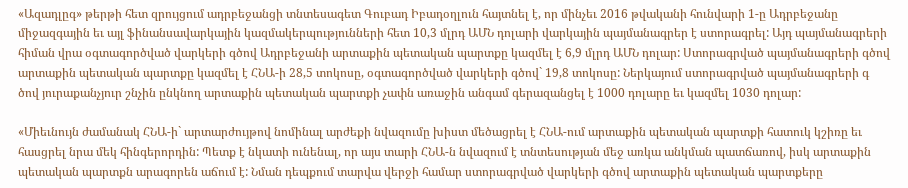«Ազադլըգ» թերթի հետ զրույցում ադրբեջանցի տնտեսագետ Գուբադ Իբադօղլուն հայտնել է, որ մինչեւ 2016 թվականի հունվարի 1-ը Ադրբեջանը միջազգային եւ այլ ֆինանսավարկային կազմակերպությունների հետ 10,3 մլրդ ԱՄՆ դոլարի վարկային պայմանագրեր է ստորագրել: Այդ պայմանագրերի հիման վրա օգտագործված վարկերի գծով Ադրբեջանի արտաքին պետական պարտքը կազմել է 6,9 մլրդ ԱՄՆ դոլար: Ստորագրված պայմանագրերի գծով արտաքին պետական պարտքը կազմել է ՀՆԱ-ի 28,5 տոկոսը, օգտագործված վարկերի գծով` 19,8 տոկոսը: Ներկայում ստորագրված պայմանագրերի գ ծով յուրաքանչյուր շնչին ընկնող արտաքին պետական պարտքի չափն առաջին անգամ գերազանցել է 1000 դոլարը եւ կազմել 1030 դոլար:

«Միեւնույն ժամանակ ՀՆԱ-ի` արտարժույթով նոմինալ արժեքի նվազումը խիստ մեծացրել է ՀՆԱ-ում արտաքին պետական պարտքի հատուկ կշիռը եւ հասցրել նրա մեկ հինգերորդին: Պետք է նկատի ունենալ, որ այս տարի ՀՆԱ-ն նվազում է տնտեսության մեջ առկա անկման պատճառով, իսկ արտաքին պետական պարտքն արագորեն աճում է: Նման դեպքում տարվա վերջի համար ստորագրված վարկերի գծով արտաքին պետական պարտքերը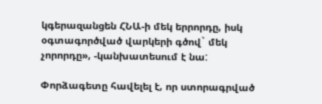կգերազանցեն ՀՆԱ-ի մեկ երրորդը, իսկ օգտագործված վարկերի գծով` մեկ չորորդը», -կանխատեսում է նա:

Փորձագետը հավելել է, որ ստորագրված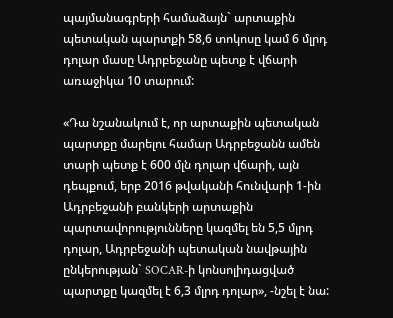պայմանագրերի համաձայն` արտաքին պետական պարտքի 58,6 տոկոսը կամ 6 մլրդ դոլար մասը Ադրբեջանը պետք է վճարի առաջիկա 10 տարում:

«Դա նշանակում է, որ արտաքին պետական պարտքը մարելու համար Ադրբեջանն ամեն տարի պետք է 600 մլն դոլար վճարի, այն դեպքում, երբ 2016 թվականի հունվարի 1-ին Ադրբեջանի բանկերի արտաքին պարտավորությունները կազմել են 5,5 մլրդ դոլար, Ադրբեջանի պետական նավթային ընկերության` SOCAR-ի կոնսոլիդացված պարտքը կազմել է 6,3 մլրդ դոլար», -նշել է նա: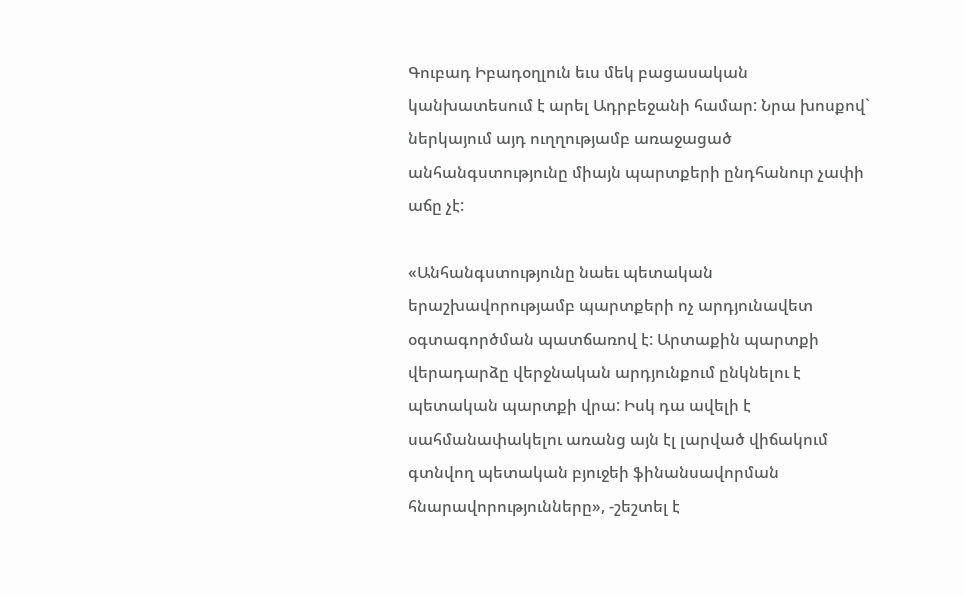Գուբադ Իբադօղլուն եւս մեկ բացասական կանխատեսում է արել Ադրբեջանի համար: Նրա խոսքով` ներկայում այդ ուղղությամբ առաջացած անհանգստությունը միայն պարտքերի ընդհանուր չափի աճը չէ:

«Անհանգստությունը նաեւ պետական երաշխավորությամբ պարտքերի ոչ արդյունավետ օգտագործման պատճառով է: Արտաքին պարտքի վերադարձը վերջնական արդյունքում ընկնելու է պետական պարտքի վրա: Իսկ դա ավելի է սահմանափակելու առանց այն էլ լարված վիճակում գտնվող պետական բյուջեի ֆինանսավորման հնարավորությունները», -շեշտել է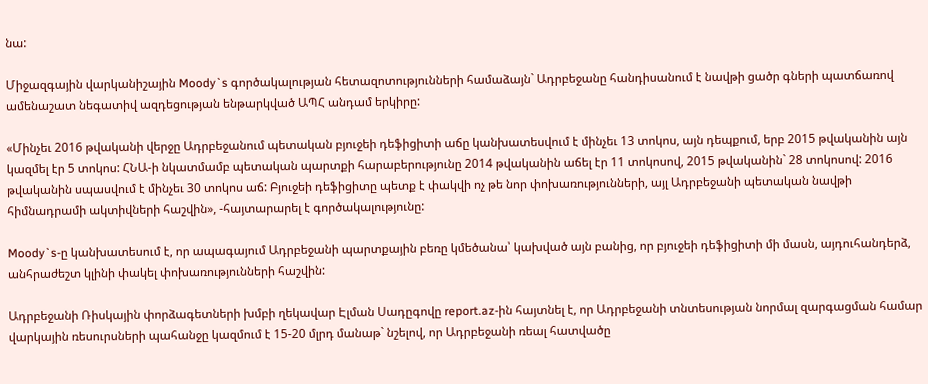նա:

Միջազգային վարկանիշային Moody`s գործակալության հետազոտությունների համաձայն` Ադրբեջանը հանդիսանում է նավթի ցածր գների պատճառով ամենաշատ նեգատիվ ազդեցության ենթարկված ԱՊՀ անդամ երկիրը:

«Մինչեւ 2016 թվականի վերջը Ադրբեջանում պետական բյուջեի դեֆիցիտի աճը կանխատեսվում է մինչեւ 13 տոկոս, այն դեպքում, երբ 2015 թվականին այն կազմել էր 5 տոկոս: ՀՆԱ-ի նկատմամբ պետական պարտքի հարաբերությունը 2014 թվականին աճել էր 11 տոկոսով, 2015 թվականին` 28 տոկոսով: 2016 թվականին սպասվում է մինչեւ 30 տոկոս աճ: Բյուջեի դեֆիցիտը պետք է փակվի ոչ թե նոր փոխառությունների, այլ Ադրբեջանի պետական նավթի հիմնադրամի ակտիվների հաշվին», -հայտարարել է գործակալությունը:

Moody`s-ը կանխատեսում է, որ ապագայում Ադրբեջանի պարտքային բեռը կմեծանա՝ կախված այն բանից, որ բյուջեի դեֆիցիտի մի մասն, այդուհանդերձ, անհրաժեշտ կլինի փակել փոխառությունների հաշվին:

Ադրբեջանի Ռիսկային փորձագետների խմբի ղեկավար Էլման Սադըգովը report.az-ին հայտնել է, որ Ադրբեջանի տնտեսության նորմալ զարգացման համար վարկային ռեսուրսների պահանջը կազմում է 15-20 մլրդ մանաթ` նշելով, որ Ադրբեջանի ռեալ հատվածը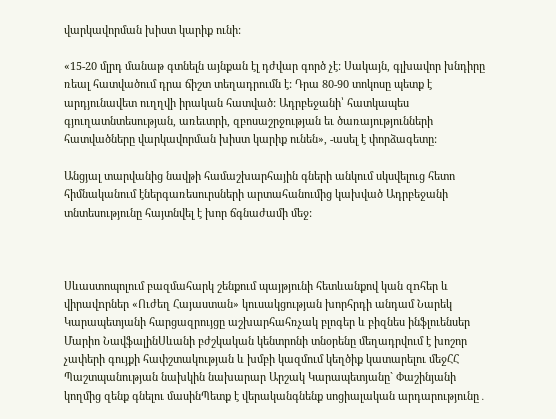վարկավորման խիստ կարիք ունի:

«15-20 մլրդ մանաթ գտնելն այնքան էլ դժվար գործ չէ: Սակայն, գլխավոր խնդիրը ռեալ հատվածում դրա ճիշտ տեղադրումն է: Դրա 80-90 տոկոսը պետք է արդյունավետ ուղղվի իրական հատված: Ադրբեջանի՝ հատկապես գյուղատնտեսության, առեւտրի, զբոսաշրջության եւ ծառայությունների հատվածները վարկավորման խիստ կարիք ունեն», -ասել է փորձագետը:

Անցյալ տարվանից նավթի համաշխարհային գների անկում սկսվելուց հետո հիմնականում էներգառեսուրսների արտահանումից կախված Ադրբեջանի տնտեսությունը հայտնվել է խոր ճգնաժամի մեջ:



Սևաստոպոլում բազմահարկ շենքում պայթյունի հետևանքով կան զnհեր և վիրավnրներ «Ուժեղ Հայաստան» կուսակցության խորհրդի անդամ Նարեկ Կարապետյանի հարցազրույցը աշխարհահռչակ բլոգեր և բիզնես ինֆլուենսեր Մարիո ՆավֆալինՍևանի բժշկական կենտրոնի տնօրենը մեղադրվում է խոշոր չափերի գույքի հափշտակության և խմբի կազմում կեղծիք կատարելու մեջՀՀ Պաշտպանության նախկին նախարար Արշակ Կարապետյանը` Փաշինյանի կողմից զենք գնելու մասինՊետք է վերականգնենք սոցիալական արդարությունը․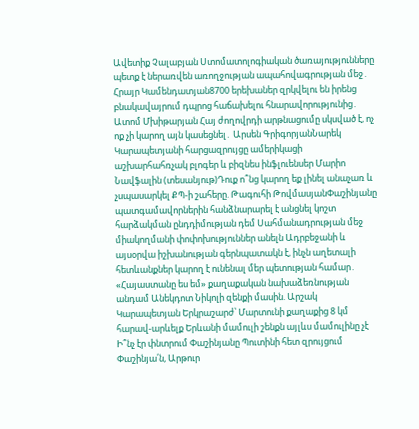Ավետիք Չալաբյան Ստոմատոլոգիական ծառայությունները պետք է ներառվեն առողջության ապահովագրության մեջ․ Հրայր Կամենդատյան8700 երեխաներ զրկվելու են իրենց բնակավայրում դպրոց հաճախելու հնարավորությունից․ Ատոմ Մխիթարյան Հայ ժողովրդի արթնացումը սկսված է, ոչ ոք չի կարող այն կասեցնել․ Արսեն ԳրիգորյանՆարեկ Կարապետյանի հարցազրույցը ամերիկացի աշխարհահռչակ բլոգեր և բիզնես ինֆլուենսեր Մարիո Նավֆալին (տեսանյութ)Դուք ո՞նց կարող եք լինել անաչառ և չսպասարկել ՔՊ-ի շահերը. Թագուհի ԹովմասյանՓաշինյանը պատգամավորներին հանձնարարել է անցնել կոշտ հարձակման ընդդիմության դեմ Սահմանադրության մեջ միակողմանի փոփոխություններ անելն Ադրբեջանի և այսօրվա իշխանության գերնպատակն է, ինչն աղետալի հետևանքներ կարող է ունենալ մեր պետության համար․ «Հայաստանը ես եմ» քաղաքական նախաձեռնության անդամ Անեկդոտ Նիկոլի զենքի մասին. Արշակ Կարապետյան Երկրաշարժ՝ Մարտունի քաղաքից 8 կմ հարավ-արևելք Երևանի մամուլի շենքն այլևս մամուլինը չէ Ի՞նչ էր փնտրում Փաշինյանը Պուտինի հետ զրույցում Փաշինյա՛ն, Արթուր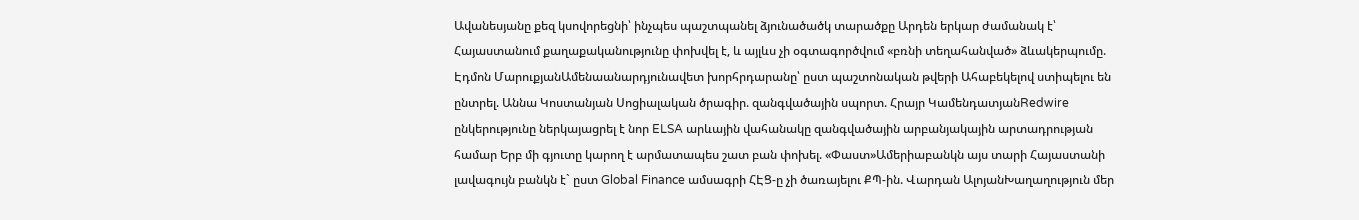Ավանեսյանը քեզ կսովորեցնի՝ ինչպես պաշտպանել ձյունածածկ տարածքը Արդեն երկար ժամանակ է՝ Հայաստանում քաղաքականությունը փոխվել է, և այլևս չի օգտագործվում «բռնի տեղահանված» ձևակերպումը. Էդմոն ՄարուքյանԱմենաանարդյունավետ խորհրդարանը՝ ըստ պաշտոնական թվերի Ահաբեկելով ստիպելու են ընտրել. Աննա Կոստանյան Սոցիալական ծրագիր. զանգվածային սպորտ. Հրայր ԿամենդատյանRedwire ընկերությունը ներկայացրել է նոր ELSA արևային վահանակը զանգվածային արբանյակային արտադրության համար Երբ մի գյուտը կարող է արմատապես շատ բան փոխել. «Փաստ»Ամերիաբանկն այս տարի Հայաստանի լավագույն բանկն է` ըստ Global Finance ամսագրի ՀԷՑ-ը չի ծառայելու ՔՊ-ին. Վարդան ԱլոյանԽաղաղություն մեր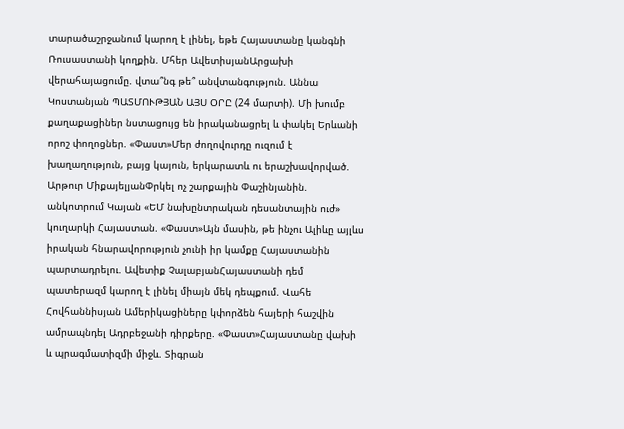տարածաշրջանում կարող է լինել, եթե Հայաստանը կանգնի Ռուսաստանի կողքին. Մհեր ԱվետիսյանԱրցախի վերահայացումը. վտա՞նգ թե՞ անվտանգություն. Աննա Կոստանյան ՊԱՏՄՈՒԹՅԱՆ ԱՅՍ ՕՐԸ (24 մարտի). Մի խումբ քաղաքացիներ նստացույց են իրականացրել և փակել Երևանի որոշ փողոցներ. «Փաստ»Մեր ժողովուրդը ուզում է խաղաղություն, բայց կայուն, երկարատև ու երաշխավորված. Արթուր ՄիքայելյանՓրկել ոչ շարքային Փաշինյանին. անկոտրում Կայան «ԵՄ նախընտրական դեսանտային ուժ» կուղարկի Հայաստան. «Փաստ»Այն մասին, թե ինչու Ալիևը այլևս իրական հնարավորություն չունի իր կամքը Հայաստանին պարտադրելու. Ավետիք ՉալաբյանՀայաստանի դեմ պատերազմ կարող է լինել միայն մեկ դեպքում. Վահե Հովհաննիսյան Ամերիկացիները կփորձեն հայերի հաշվին ամրապնդել Ադրբեջանի դիրքերը. «Փաստ»Հայաստանը վախի և պրագմատիզմի միջև. Տիգրան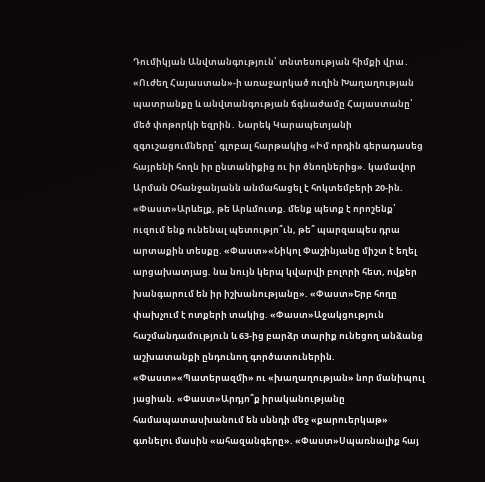Դումիկյան Անվտանգություն՝ տնտեսության հիմքի վրա․ «Ուժեղ Հայաստան»-ի առաջարկած ուղին Խաղաղության պատրանքը և անվտանգության ճգնաժամը Հայաստանը՝ մեծ փոթորկի եզրին․ Նարեկ Կարապետյանի զգուշացումները՝ գլոբալ հարթակից «Իմ որդին գերադասեց հայրենի հողն իր ընտանիքից ու իր ծնողներից». կամավոր Արման Օհանջանյանն անմահացել է հոկտեմբերի 20-ին. «Փաստ»Արևելք, թե Արևմուտք. մենք պետք է որոշենք՝ ուզում ենք ունենալ պետությո՞ւն, թե՞ պարզապես դրա արտաքին տեսքը. «Փաստ»«Նիկոլ Փաշինյանը միշտ է եղել արցախատյաց. նա նույն կերպ կվարվի բոլորի հետ, ովքեր խանգարում են իր իշխանությանը». «Փաստ»Երբ հողը փախչում է ոտքերի տակից. «Փաստ»Աջակցություն հաշմանդամություն և 63-ից բարձր տարիք ունեցող անձանց աշխատանքի ընդունող գործատուներին. «Փաստ»«Պատերազմի» ու «խաղաղության» նոր մանիպուլ յացիան. «Փաստ»Արդյո՞ք իրականությանը համապատասխանում են սննդի մեջ «քարուերկաթ» գտնելու մասին «ահազանգերը». «Փաստ»Սպառնալիք հայ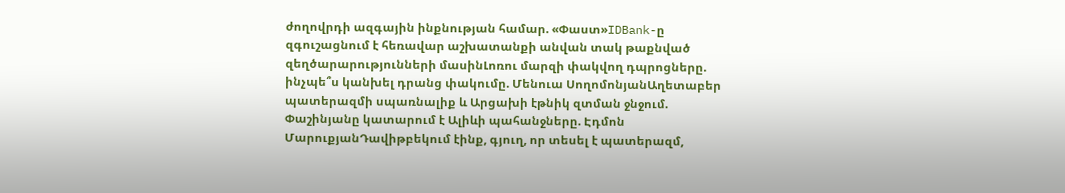ժողովրդի ազգային ինքնության համար. «Փաստ»IDBank-ը զգուշացնում է հեռավար աշխատանքի անվան տակ թաքնված զեղծարարությունների մասինԼոռու մարզի փակվող դպրոցները. ինչպե՞ս կանխել դրանց փակումը. Մենուա ՍողոմոնյանԱղետաբեր պատերազմի սպառնալիք և Արցախի էթնիկ զտման ջնջում. Փաշինյանը կատարում է Ալիևի պահանջները. Էդմոն ՄարուքյանԴավիթբեկում էինք, գյուղ, որ տեսել է պատերազմ,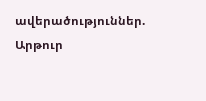ավերածություններ. Արթուր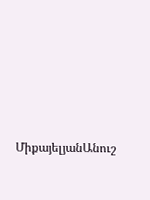ՄիքայելյանԱնուշ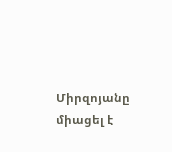Միրզոյանը միացել է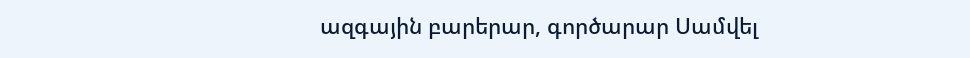ազգային բարերար, գործարար Սամվել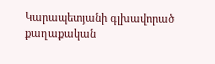Կարապետյանի գլխավորած քաղաքական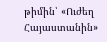թիմին՝ «Ուժեղ Հայաստանին»